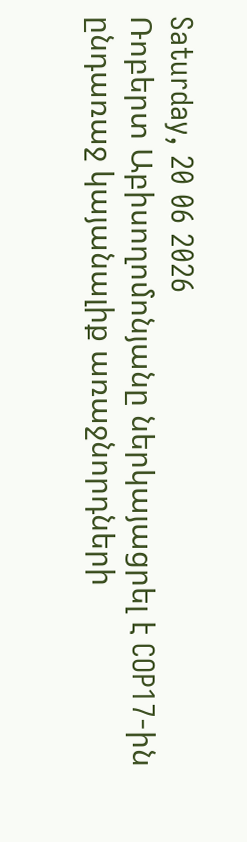Saturday, 20 06 2026
Ռոբերտ Աբիսողոմոնյանը ներկայացրել է COP17-ին ընդառաջ կայանալիք առաջնորդների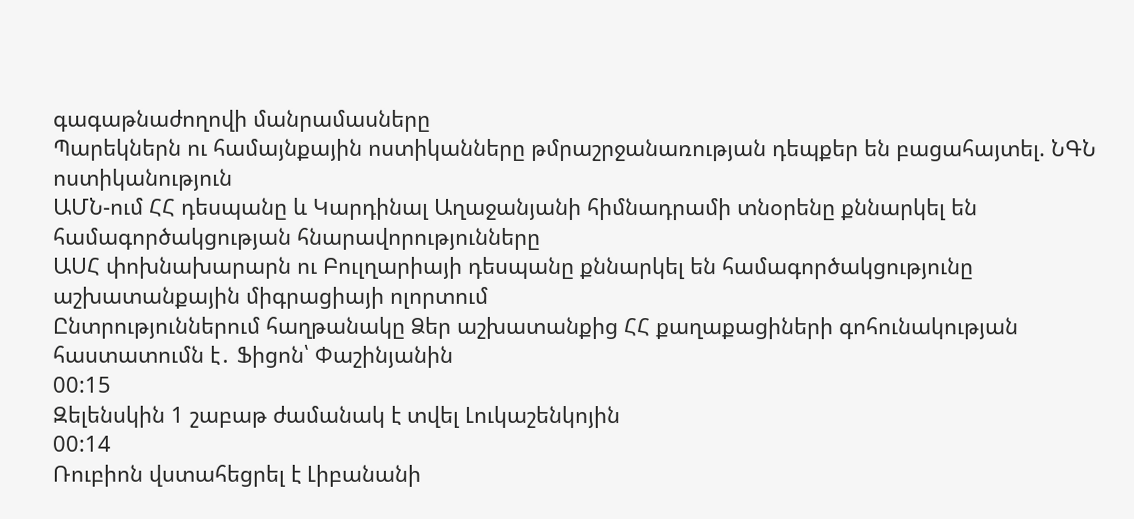գագաթնաժողովի մանրամասները
Պարեկներն ու համայնքային ոստիկանները թմրաշրջանառության դեպքեր են բացահայտել. ՆԳՆ ոստիկանություն
ԱՄՆ-ում ՀՀ դեսպանը և Կարդինալ Աղաջանյանի հիմնադրամի տնօրենը քննարկել են համագործակցության հնարավորությունները
ԱՍՀ փոխնախարարն ու Բուլղարիայի դեսպանը քննարկել են համագործակցությունը աշխատանքային միգրացիայի ոլորտում
Ընտրություններում հաղթանակը Ձեր աշխատանքից ՀՀ քաղաքացիների գոհունակության հաստատումն է․ Ֆիցոն՝ Փաշինյանին
00:15
Զելենսկին 1 շաբաթ ժամանակ է տվել Լուկաշենկոյին
00:14
Ռուբիոն վստահեցրել է Լիբանանի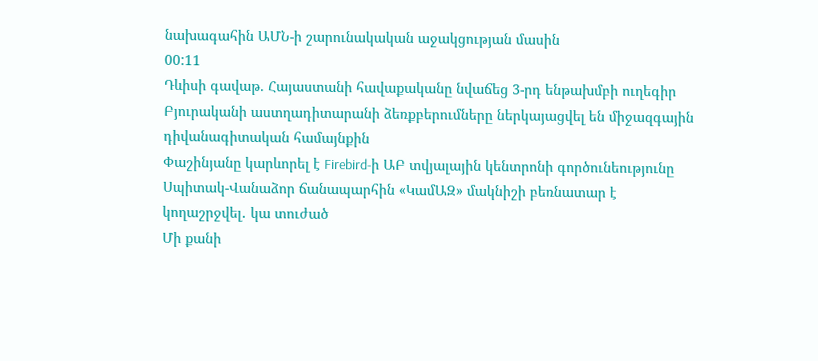նախագահին ԱՄՆ-ի շարունակական աջակցության մասին
00:11
Դևիսի գավաթ. Հայաստանի հավաքականը նվաճեց 3-րդ ենթախմբի ուղեգիր
Բյուրականի աստղադիտարանի ձեռքբերումները ներկայացվել են միջազգային դիվանագիտական համայնքին
Փաշինյանը կարևորել է Firebird-ի ԱԲ տվյալային կենտրոնի գործունեությունը
Սպիտակ-Վանաձոր ճանապարհին «ԿամԱԶ» մակնիշի բեռնատար է կողաշրջվել․ կա տուժած
Մի քանի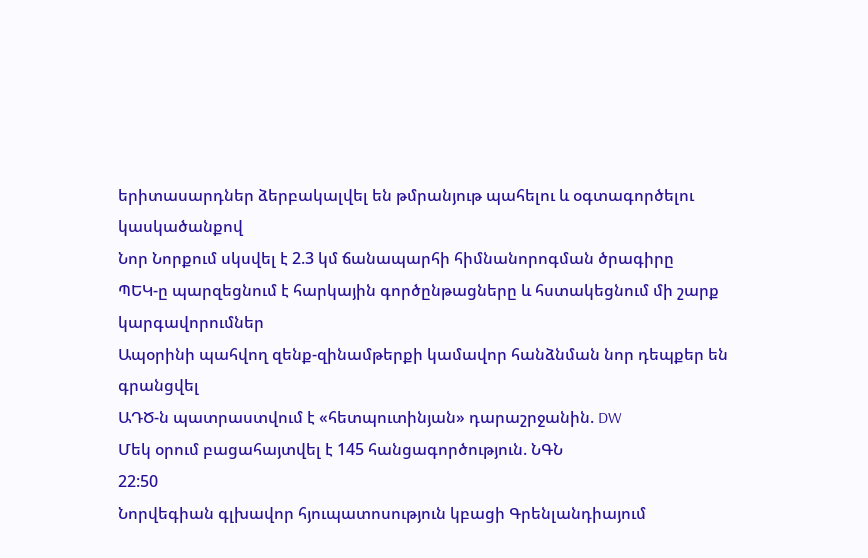երիտասարդներ ձերբակալվել են թմրանյութ պահելու և օգտագործելու կասկածանքով
Նոր Նորքում սկսվել է 2.3 կմ ճանապարհի հիմնանորոգման ծրագիրը
ՊԵԿ-ը պարզեցնում է հարկային գործընթացները և հստակեցնում մի շարք կարգավորումներ
Ապօրինի պահվող զենք-զինամթերքի կամավոր հանձնման նոր դեպքեր են գրանցվել
ԱԴԾ-ն պատրաստվում է «հետպուտինյան» դարաշրջանին. DW
Մեկ օրում բացահայտվել է 145 հանցագործություն. ՆԳՆ
22:50
Նորվեգիան գլխավոր հյուպատոսություն կբացի Գրենլանդիայում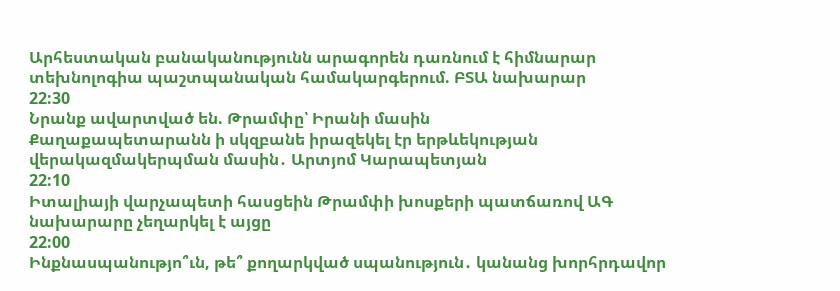Արհեստական բանականությունն արագորեն դառնում է հիմնարար տեխնոլոգիա պաշտպանական համակարգերում. ԲՏԱ նախարար
22:30
Նրանք ավարտված են. Թրամփը՝ Իրանի մասին
Քաղաքապետարանն ի սկզբանե իրազեկել էր երթևեկության վերակազմակերպման մասին․ Արտյոմ Կարապետյան
22:10
Իտալիայի վարչապետի հասցեին Թրամփի խոսքերի պատճառով ԱԳ նախարարը չեղարկել է այցը
22:00
Ինքնասպանությո՞ւն, թե՞ քողարկված սպանություն․ կանանց խորհրդավոր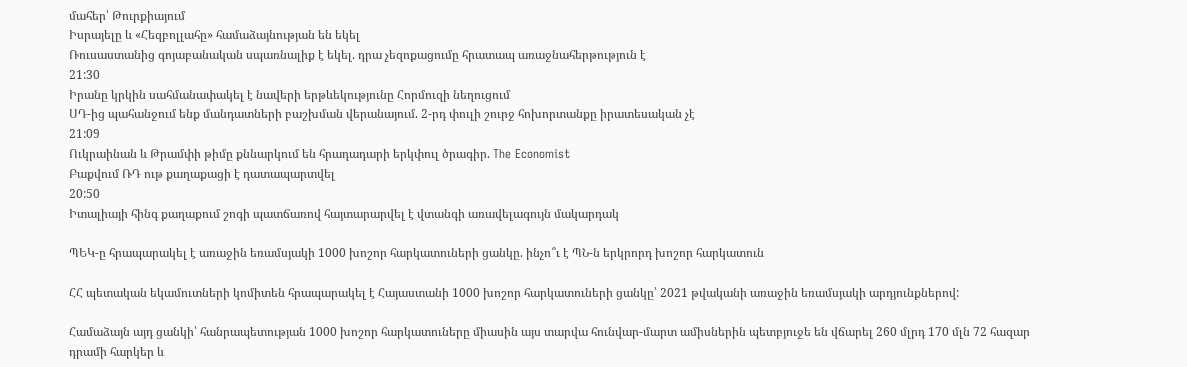մահեր՝ Թուրքիայում
Իսրայելը և «Հեզբոլլահը» համաձայնության են եկել
Ռուսաստանից գոյաբանական սպառնալիք է եկել. դրա չեզոքացումը հրատապ առաջնահերթություն է
21:30
Իրանը կրկին սահմանափակել է նավերի երթևեկությունը Հորմուզի նեղուցում
ՍԴ-ից պահանջում ենք մանդատների բաշխման վերանայում. 2-րդ փուլի շուրջ հոխորտանքը իրատեսական չէ
21:09
Ուկրաինան և Թրամփի թիմը քննարկում են հրադադարի երկփուլ ծրագիր. The Economist
Բաքվում ՌԴ ութ քաղաքացի է դատապարտվել
20:50
Իտալիայի հինգ քաղաքում շոգի պատճառով հայտարարվել է վտանգի առավելագույն մակարդակ

ՊԵԿ-ը հրապարակել է առաջին եռամսյակի 1000 խոշոր հարկատուների ցանկը. ինչո՞ւ է ՊՆ-ն երկրորդ խոշոր հարկատուն

ՀՀ պետական եկամուտների կոմիտեն հրապարակել է Հայաստանի 1000 խոշոր հարկատուների ցանկը՝ 2021 թվականի առաջին եռամսյակի արդյունքներով:

Համաձայն այդ ցանկի՝ հանրապետության 1000 խոշոր հարկատուները միասին այս տարվա հունվար-մարտ ամիսներին պետբյուջե են վճարել 260 մլրդ 170 մլն 72 հազար դրամի հարկեր և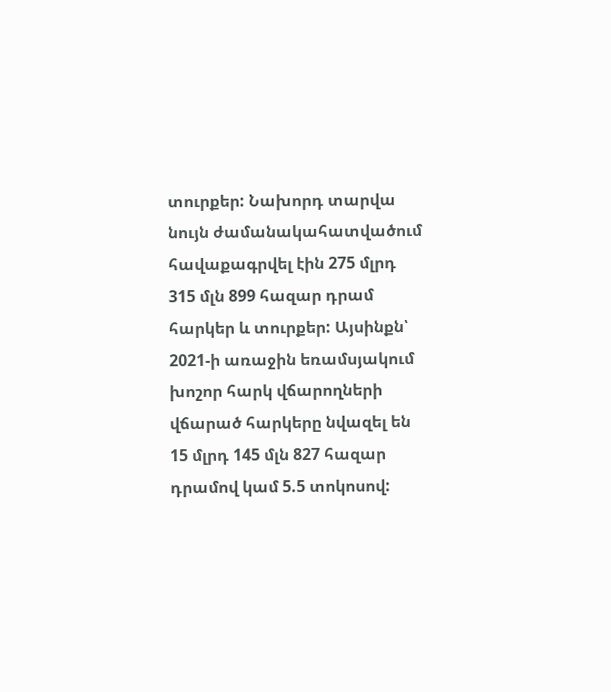տուրքեր: Նախորդ տարվա նույն ժամանակահատվածում հավաքագրվել էին 275 մլրդ 315 մլն 899 հազար դրամ հարկեր և տուրքեր: Այսինքն՝ 2021-ի առաջին եռամսյակում խոշոր հարկ վճարողների վճարած հարկերը նվազել են 15 մլրդ 145 մլն 827 հազար դրամով կամ 5.5 տոկոսով: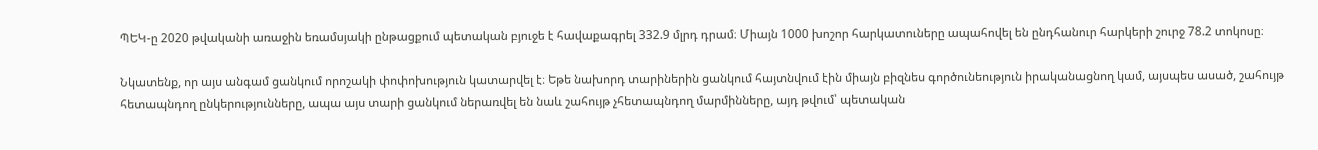ՊԵԿ-ը 2020 թվականի առաջին եռամսյակի ընթացքում պետական բյուջե է հավաքագրել 332.9 մլրդ դրամ։ Միայն 1000 խոշոր հարկատուները ապահովել են ընդհանուր հարկերի շուրջ 78.2 տոկոսը։

Նկատենք, որ այս անգամ ցանկում որոշակի փոփոխություն կատարվել է։ Եթե նախորդ տարիներին ցանկում հայտնվում էին միայն բիզնես գործունեություն իրականացնող կամ, այսպես ասած, շահույթ հետապնդող ընկերությունները, ապա այս տարի ցանկում ներառվել են նաև շահույթ չհետապնդող մարմինները, այդ թվում՝ պետական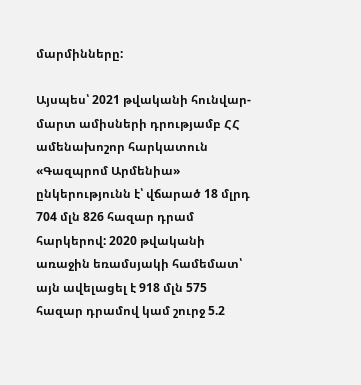մարմինները:

Այսպես՝ 2021 թվականի հունվար-մարտ ամիսների դրությամբ ՀՀ ամենախոշոր հարկատուն «Գազպրոմ Արմենիա» ընկերությունն է՝ վճարած 18 մլրդ 704 մլն 826 հազար դրամ հարկերով: 2020 թվականի առաջին եռամսյակի համեմատ՝ այն ավելացել է 918 մլն 575 հազար դրամով կամ շուրջ 5.2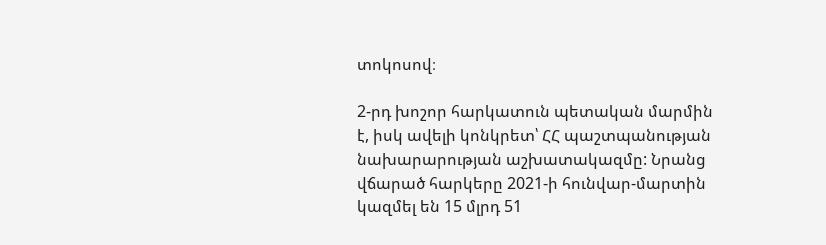տոկոսով։

2-րդ խոշոր հարկատուն պետական մարմին է, իսկ ավելի կոնկրետ՝ ՀՀ պաշտպանության նախարարության աշխատակազմը: Նրանց վճարած հարկերը 2021-ի հունվար-մարտին կազմել են 15 մլրդ 51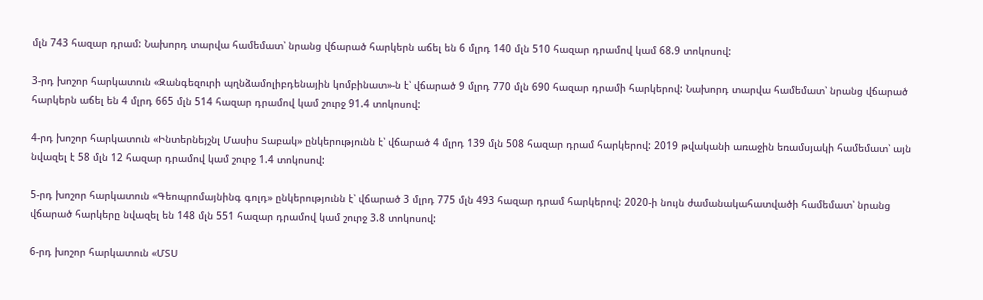մլն 743 հազար դրամ: Նախորդ տարվա համեմատ՝ նրանց վճարած հարկերն աճել են 6 մլրդ 140 մլն 510 հազար դրամով կամ 68.9 տոկոսով:

3-րդ խոշոր հարկատուն «Զանգեզուրի պղնձամոլիբդենային կոմբինատ»-ն է՝ վճարած 9 մլրդ 770 մլն 690 հազար դրամի հարկերով: Նախորդ տարվա համեմատ՝ նրանց վճարած հարկերն աճել են 4 մլրդ 665 մլն 514 հազար դրամով կամ շուրջ 91.4 տոկոսով:

4-րդ խոշոր հարկատուն «Ինտերնեյշնլ Մասիս Տաբակ» ընկերությունն է՝ վճարած 4 մլրդ 139 մլն 508 հազար դրամ հարկերով: 2019 թվականի առաջին եռամսյակի համեմատ՝ այն նվազել է 58 մլն 12 հազար դրամով կամ շուրջ 1.4 տոկոսով:

5-րդ խոշոր հարկատուն «Գեոպրոմայնինգ գոլդ» ընկերությունն է՝ վճարած 3 մլրդ 775 մլն 493 հազար դրամ հարկերով: 2020-ի նույն ժամանակահատվածի համեմատ՝ նրանց վճարած հարկերը նվազել են 148 մլն 551 հազար դրամով կամ շուրջ 3.8 տոկոսով:

6-րդ խոշոր հարկատուն «ՄՏՍ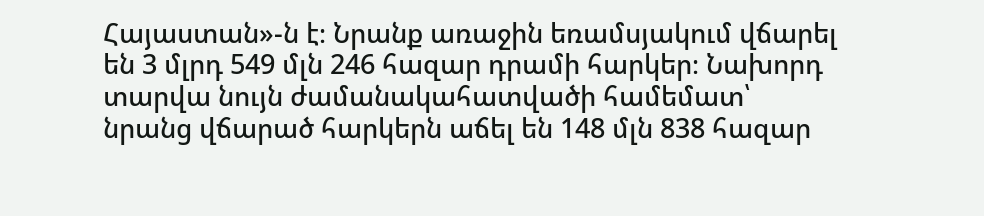Հայաստան»-ն է։ Նրանք առաջին եռամսյակում վճարել են 3 մլրդ 549 մլն 246 հազար դրամի հարկեր։ Նախորդ տարվա նույն ժամանակահատվածի համեմատ՝ նրանց վճարած հարկերն աճել են 148 մլն 838 հազար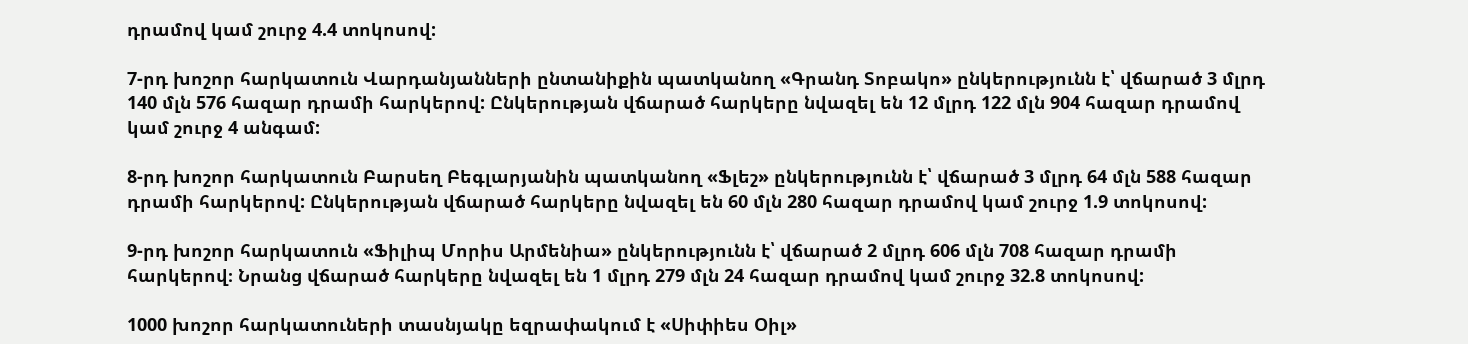դրամով կամ շուրջ 4.4 տոկոսով:

7-րդ խոշոր հարկատուն Վարդանյանների ընտանիքին պատկանող «Գրանդ Տոբակո» ընկերությունն է՝ վճարած 3 մլրդ 140 մլն 576 հազար դրամի հարկերով: Ընկերության վճարած հարկերը նվազել են 12 մլրդ 122 մլն 904 հազար դրամով կամ շուրջ 4 անգամ:

8-րդ խոշոր հարկատուն Բարսեղ Բեգլարյանին պատկանող «Ֆլեշ» ընկերությունն է՝ վճարած 3 մլրդ 64 մլն 588 հազար դրամի հարկերով: Ընկերության վճարած հարկերը նվազել են 60 մլն 280 հազար դրամով կամ շուրջ 1.9 տոկոսով:

9-րդ խոշոր հարկատուն «Ֆիլիպ Մորիս Արմենիա» ընկերությունն է՝ վճարած 2 մլրդ 606 մլն 708 հազար դրամի հարկերով։ Նրանց վճարած հարկերը նվազել են 1 մլրդ 279 մլն 24 հազար դրամով կամ շուրջ 32.8 տոկոսով:

1000 խոշոր հարկատուների տասնյակը եզրափակում է «Սիփիես Օիլ»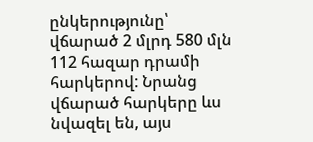ընկերությունը՝ վճարած 2 մլրդ 580 մլն 112 հազար դրամի հարկերով: Նրանց վճարած հարկերը ևս նվազել են, այս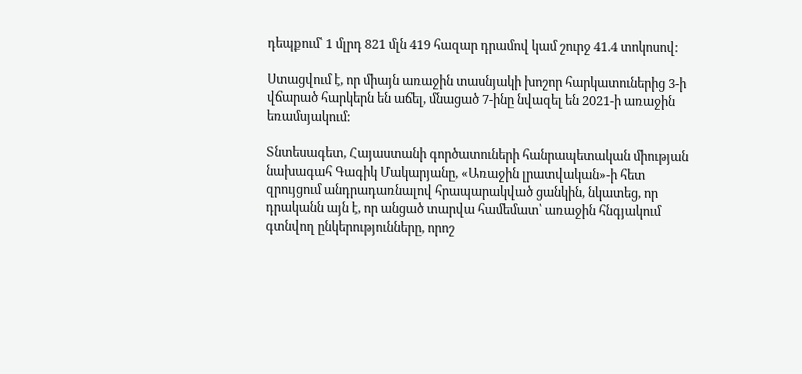դեպքում՝ 1 մլրդ 821 մլն 419 հազար դրամով կամ շուրջ 41.4 տոկոսով:

Ստացվում է, որ միայն առաջին տասնյակի խոշոր հարկատուներից 3-ի վճարած հարկերն են աճել, մնացած 7-ինը նվազել են 2021-ի առաջին եռամսյակում:

Տնտեսագետ, Հայաստանի գործատուների հանրապետական միության նախագահ Գագիկ Մակարյանը, «Առաջին լրատվական»-ի հետ զրույցում անդրադառնալով հրապարակված ցանկին, նկատեց, որ դրականն այն է, որ անցած տարվա համեմատ՝ առաջին հնգյակում գտնվող ընկերությունները, որոշ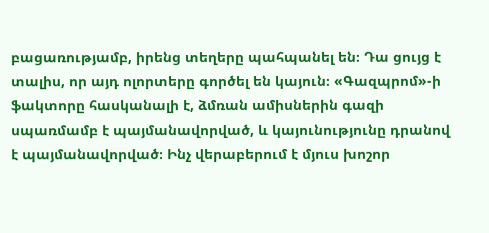բացառությամբ, իրենց տեղերը պահպանել են։ Դա ցույց է տալիս, որ այդ ոլորտերը գործել են կայուն։ «Գազպրոմ»-ի ֆակտորը հասկանալի է, ձմռան ամիսներին գազի սպառմամբ է պայմանավորված, և կայունությունը դրանով է պայմանավորված։ Ինչ վերաբերում է մյուս խոշոր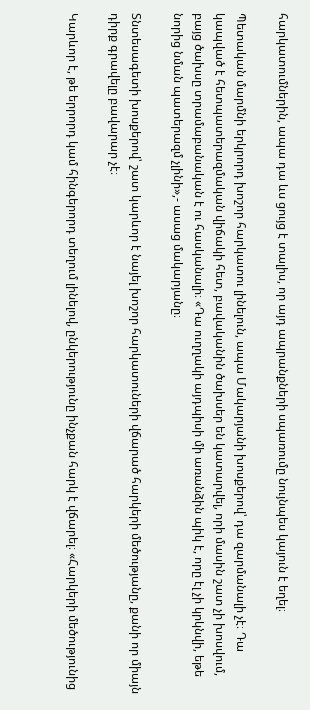հարկատումներին, ապա դա ևս ցույց է տալիս, որ այդ ապրանքների սպառումը նույնպես կայուն է եղել։

Պետական մարմնի երկրորդ խոշոր հարկատու լինելուն, ապա Մակարյանի խոսքերով՝ դա զարմանալի չէ։ Դա կապված է հետպատերազմական վիճակի հետ, բավականին ծախսեր են կատարվել, որի մասին շատ չի խոսվում, բայց ծախսը տրամաբանական է ու հասկանալի։ «Դա ուղղակի այդպիսի մի առանձին պիկ է, որը էլ չի կրկնվի, եթե նորից նման պատերազմ չլինի»,- ասաց մակարյանը։

Տնտեսագետի խոսքերով՝ շատ կարևոր է նայել խոշոր հարկատուների վճարած հարկերի մեծությանը, քանի որ միայն դիրք գրավելը բավարար չէ։

Կարևոր է, թե երրորդ կամ հինգերորդ տեղում լինելով, ընկերությունը ինչքան հարկ է վճարել։ «Հարկերի մեծությունից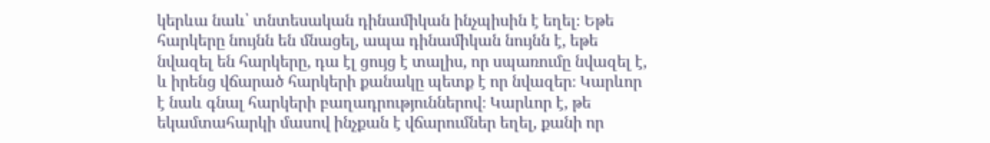կերևա նաև՝ տնտեսական դինամիկան ինչպիսին է եղել։ Եթե հարկերը նույնն են մնացել, ապա դինամիկան նույնն է, եթե նվազել են հարկերը, դա էլ ցույց է տալիս, որ սպառումը նվազել է, և իրենց վճարած հարկերի քանակը պետք է որ նվազեր։ Կարևոր է նաև գնալ հարկերի բաղադրություններով։ Կարևոր է, թե եկամտահարկի մասով ինչքան է վճարումներ եղել, քանի որ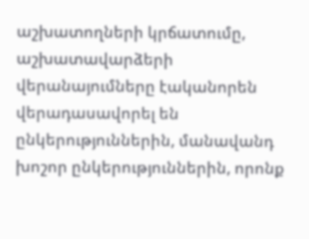աշխատողների կրճատումը, աշխատավարձերի վերանայումները էականորեն վերադասավորել են ընկերություններին, մանավանդ խոշոր ընկերություններին, որոնք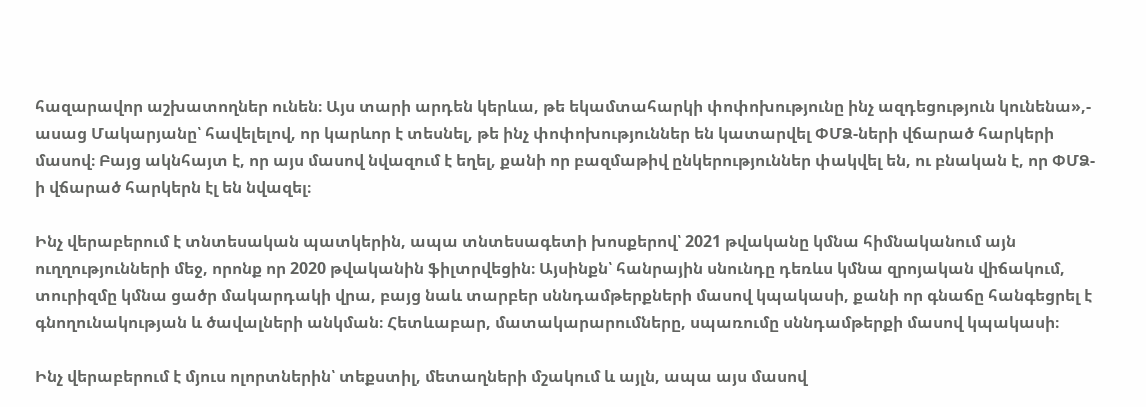հազարավոր աշխատողներ ունեն։ Այս տարի արդեն կերևա, թե եկամտահարկի փոփոխությունը ինչ ազդեցություն կունենա»,- ասաց Մակարյանը՝ հավելելով, որ կարևոր է տեսնել, թե ինչ փոփոխություններ են կատարվել ՓՄՁ-ների վճարած հարկերի մասով։ Բայց ակնհայտ է, որ այս մասով նվազում է եղել, քանի որ բազմաթիվ ընկերություններ փակվել են, ու բնական է, որ ՓՄՁ-ի վճարած հարկերն էլ են նվազել։

Ինչ վերաբերում է տնտեսական պատկերին, ապա տնտեսագետի խոսքերով՝ 2021 թվականը կմնա հիմնականում այն ուղղությունների մեջ, որոնք որ 2020 թվականին ֆիլտրվեցին։ Այսինքն՝ հանրային սնունդը դեռևս կմնա զրոյական վիճակում, տուրիզմը կմնա ցածր մակարդակի վրա, բայց նաև տարբեր սննդամթերքների մասով կպակասի, քանի որ գնաճը հանգեցրել է գնողունակության և ծավալների անկման։ Հետևաբար, մատակարարումները, սպառումը սննդամթերքի մասով կպակասի։

Ինչ վերաբերում է մյուս ոլորտներին՝ տեքստիլ, մետաղների մշակում և այլն, ապա այս մասով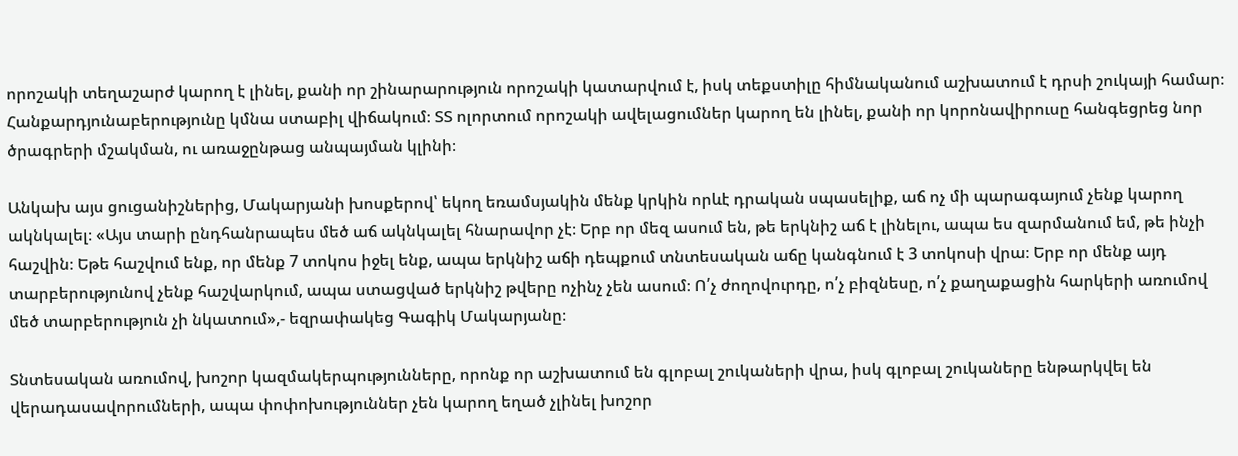որոշակի տեղաշարժ կարող է լինել, քանի որ շինարարություն որոշակի կատարվում է, իսկ տեքստիլը հիմնականում աշխատում է դրսի շուկայի համար։ Հանքարդյունաբերությունը կմնա ստաբիլ վիճակում։ ՏՏ ոլորտում որոշակի ավելացումներ կարող են լինել, քանի որ կորոնավիրուսը հանգեցրեց նոր ծրագրերի մշակման, ու առաջընթաց անպայման կլինի։

Անկախ այս ցուցանիշներից, Մակարյանի խոսքերով՝ եկող եռամսյակին մենք կրկին որևէ դրական սպասելիք, աճ ոչ մի պարագայում չենք կարող ակնկալել։ «Այս տարի ընդհանրապես մեծ աճ ակնկալել հնարավոր չէ։ Երբ որ մեզ ասում են, թե երկնիշ աճ է լինելու, ապա ես զարմանում եմ, թե ինչի հաշվին։ Եթե հաշվում ենք, որ մենք 7 տոկոս իջել ենք, ապա երկնիշ աճի դեպքում տնտեսական աճը կանգնում է 3 տոկոսի վրա։ Երբ որ մենք այդ տարբերությունով չենք հաշվարկում, ապա ստացված երկնիշ թվերը ոչինչ չեն ասում։ Ո՛չ ժողովուրդը, ո՛չ բիզնեսը, ո՛չ քաղաքացին հարկերի առումով մեծ տարբերություն չի նկատում»,- եզրափակեց Գագիկ Մակարյանը։

Տնտեսական առումով, խոշոր կազմակերպությունները, որոնք որ աշխատում են գլոբալ շուկաների վրա, իսկ գլոբալ շուկաները ենթարկվել են վերադասավորումների, ապա փոփոխություններ չեն կարող եղած չլինել խոշոր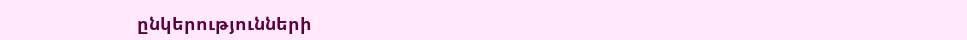ընկերությունների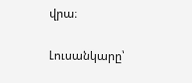վրա։

Լուսանկարը՝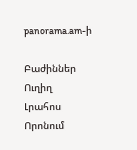panorama.am-ի

Բաժիններ
Ուղիղ
Լրահոս
Որոնում